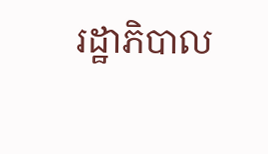រដ្ឋាភិបាល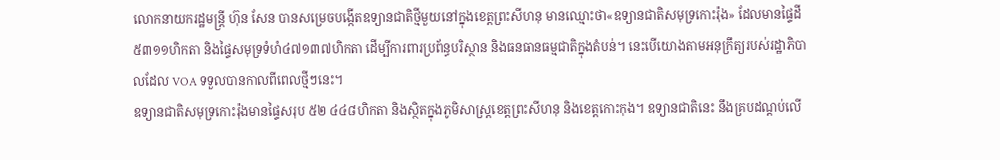លោកនាយករដ្ឋមន្ត្រី ហ៊ុន សែន បានសម្រេចបង្កើតឧទ្យានជាតិថ្មីមួយនៅក្នុងខេត្តព្រះសីហនុ មានឈ្មោះថា«ឧទ្យានជាតិសមុទ្រកោះរ៉ុង» ដែលមានផ្ទៃដី៥៣១១ហិកតា និងផ្ទៃសមុទ្រទំហំ៤៧១៣៧ហិកតា ដើម្បីការពារប្រព័ន្ធបរិស្ថាន និងធនធានធម្មជាតិក្នុងតំបន់។ នេះបើយោងតាមអនុក្រឹត្យរបស់រដ្ឋាភិបាលដែល VOA ទទួលបានកាលពីពេលថ្មីៗនេះ។
ឧទ្យានជាតិសមុទ្រកោះរ៉ុងមានផ្ទៃសរុប ៥២ ៤៤៨ហិកតា និងស្ថិតក្នុងភូមិសាស្ត្រខេត្តព្រះសីហនុ និងខេត្តកោះកុង។ ឧទ្យានជាតិនេះ នឹងគ្របដណ្តប់លើ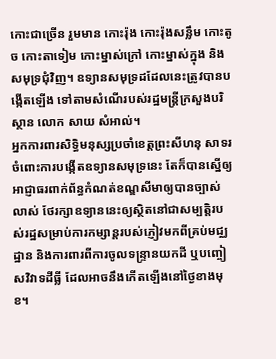កោះជាច្រើន រួមមាន កោះរ៉ុង កោះរ៉ុងសន្លឹម កោះតូច កោះតាទៀម កោះម្នាស់ក្រៅ កោះម្នាស់ក្នុង និងសមុទ្រជុំវិញ។ ឧទ្យានសមុទ្រដដែលនេះត្រូវបានបង្កើតឡើង ទៅតាមសំណើរបស់រដ្ឋមន្ត្រីក្រសួងបរិស្ថាន លោក សាយ សំអាល់។
អ្នកការពារសិទ្ធិមនុស្សប្រចាំខេត្តព្រះសីហនុ សាទរចំពោះការបង្កើតឧទ្យានសមុទ្រនេះ តែក៏បានស្នើឲ្យអាជ្ញាធរពាក់ព័ន្ធកំណត់ខណ្ឌសីមាឲ្យបានច្បាស់លាស់ ថែរក្សាឧទ្យាននេះឲ្យស្ថិតនៅជាសម្បតិ្តរបស់រដ្ឋសម្រាប់ការកម្សាន្តរបស់ភ្ញៀវមកពីគ្រប់មជ្ឈដ្ឋាន និងការពារពីការចូលទន្ទ្រានយកដី ឬបញ្ចៀសវិវាទដីធ្លី ដែលអាចនឹងកើតឡើងនៅថ្ងៃខាងមុខ។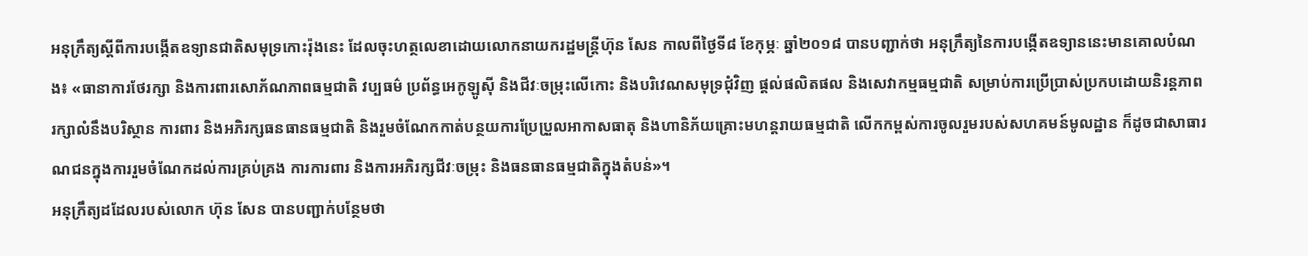អនុក្រឹត្យស្តីពីការបង្កើតឧទ្យានជាតិសមុទ្រកោះរ៉ុងនេះ ដែលចុះហត្ថលេខាដោយលោកនាយករដ្ឋមន្ត្រីហ៊ុន សែន កាលពីថ្ងៃទី៨ ខែកុម្ភៈ ឆ្នាំ២០១៨ បានបញ្ជាក់ថា អនុក្រឹត្យនៃការបង្កើតឧទ្យាននេះមានគោលបំណង៖ «ធានាការថែរក្សា និងការពារសោភ័ណភាពធម្មជាតិ វប្បធម៌ ប្រព័ន្ធអេកូឡូស៊ី និងជីវៈចម្រុះលើកោះ និងបរិវេណសមុទ្រជុំវិញ ផ្តល់ផលិតផល និងសេវាកម្មធម្មជាតិ សម្រាប់ការប្រើប្រាស់ប្រកបដោយនិរន្តភាព រក្សាលំនឹងបរិស្ថាន ការពារ និងអភិរក្សធនធានធម្មជាតិ និងរួមចំណែកកាត់បន្ថយការប្រែប្រួលអាកាសធាតុ និងហានិភ័យគ្រោះមហន្តរាយធម្មជាតិ លើកកម្ពស់ការចូលរួមរបស់សហគមន៍មូលដ្ឋាន ក៏ដូចជាសាធារណជនក្នុងការរួមចំណែកដល់ការគ្រប់គ្រង ការការពារ និងការអភិរក្សជីវៈចម្រុះ និងធនធានធម្មជាតិក្នុងតំបន់»។
អនុក្រឹត្យដដែលរបស់លោក ហ៊ុន សែន បានបញ្ជាក់បន្ថែមថា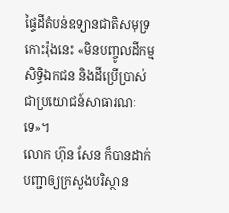ផ្ទៃដីតំបន់ឧទ្យានជាតិសមុទ្រកោះរ៉ុងនេះ «មិនបញ្ចូលដីកម្មសិទ្ធិឯកជន និងដីប្រើប្រាស់ជាប្រយោជន៍សាធារណៈទេ»។
លោក ហ៊ុន សែន ក៏បានដាក់បញ្ជាឲ្យក្រសួងបរិស្ថាន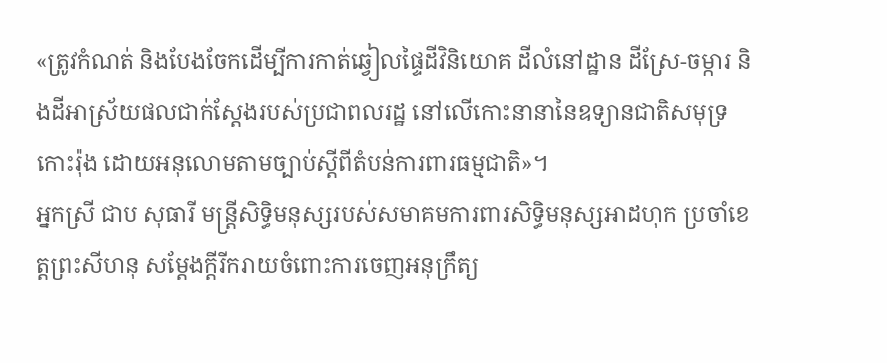«ត្រូវកំណត់ និងបែងចែកដើម្បីការកាត់ឆ្វៀលផ្ទៃដីវិនិយោគ ដីលំនៅដ្ឋាន ដីស្រែ-ចម្ការ និងដីអាស្រ័យផលជាក់ស្តែងរបស់ប្រជាពលរដ្ឋ នៅលើកោះនានានៃឧទ្យានជាតិសមុទ្រកោះរ៉ុង ដោយអនុលោមតាមច្បាប់ស្តីពីតំបន់ការពារធម្មជាតិ»។
អ្នកស្រី ជាប សុធារី មន្ត្រីសិទ្ធិមនុស្សរបស់សមាគមការពារសិទ្ធិមនុស្សអាដហុក ប្រចាំខេត្តព្រះសីហនុ សម្តែងក្តីរីករាយចំពោះការចេញអនុក្រឹត្យ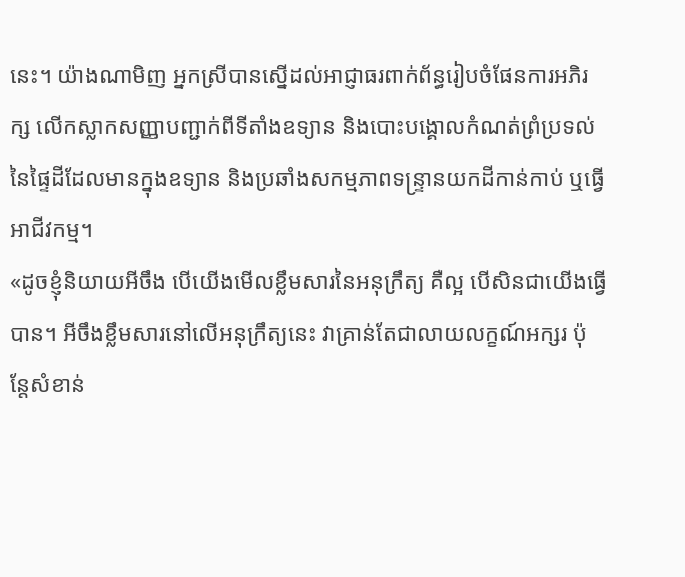នេះ។ យ៉ាងណាមិញ អ្នកស្រីបានស្នើដល់អាជ្ញាធរពាក់ព័ន្ធរៀបចំផែនការអភិរក្ស លើកស្លាកសញ្ញាបញ្ជាក់ពីទីតាំងឧទ្យាន និងបោះបង្គោលកំណត់ព្រំប្រទល់នៃផ្ទៃដីដែលមានក្នុងឧទ្យាន និងប្រឆាំងសកម្មភាពទន្ទ្រានយកដីកាន់កាប់ ឬធ្វើអាជីវកម្ម។
«ដូចខ្ញុំនិយាយអីចឹង បើយើងមើលខ្លឹមសារនៃអនុក្រឹត្យ គឺល្អ បើសិនជាយើងធ្វើបាន។ អីចឹងខ្លឹមសារនៅលើអនុក្រឹត្យនេះ វាគ្រាន់តែជាលាយលក្ខណ៍អក្សរ ប៉ុន្តែសំខាន់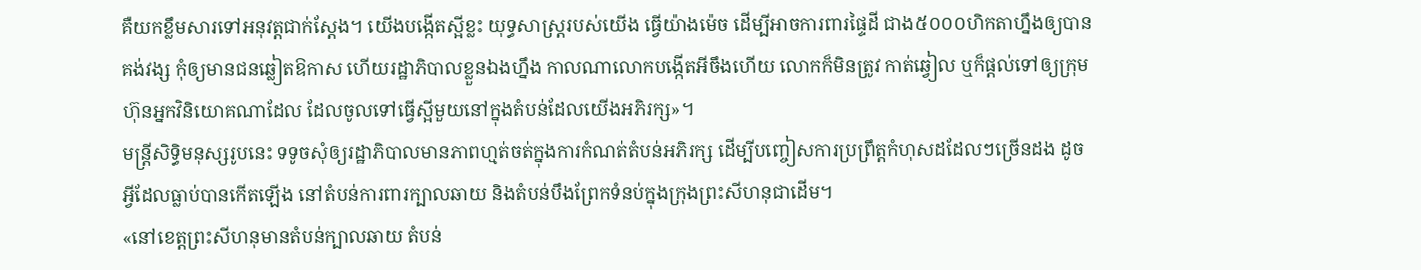គឺយកខ្លឹមសារទៅអនុវត្តជាក់ស្តែង។ យើងបង្កើតស្អីខ្លះ យុទ្ធសាស្ត្ររបស់យើង ធ្វើយ៉ាងម៉េច ដើម្បីអាចការពារផ្ទៃដី ជាង៥០០០ហិកតាហ្នឹងឲ្យបានគង់វង្ស កុំឲ្យមានជនឆ្លៀតឱកាស ហើយរដ្ឋាភិបាលខ្លួនឯងហ្នឹង កាលណាលោកបង្កើតអីចឹងហើយ លោកក៏មិនត្រូវ កាត់ឆ្វៀល ឬក៏ផ្តល់ទៅឲ្យក្រុមហ៊ុនអ្នកវិនិយោគណាដែល ដែលចូលទៅធ្វើស្អីមួយនៅក្នុងតំបន់ដែលយើងអភិរក្ស»។
មន្ត្រីសិទ្ធិមនុស្សរូបនេះ ទទូចសុំឲ្យរដ្ឋាភិបាលមានភាពហ្មត់ចត់ក្នុងការកំណត់តំបន់អភិរក្ស ដើម្បីបញ្ចៀសការប្រព្រឹត្តកំហុសដដែលៗច្រើនដង ដូចអ្វីដែលធ្លាប់បានកើតឡើង នៅតំបន់ការពារក្បាលឆាយ និងតំបន់បឹងព្រែកទំនប់ក្នុងក្រុងព្រះសីហនុជាដើម។
«នៅខេត្តព្រះសីហនុមានតំបន់ក្បាលឆាយ តំបន់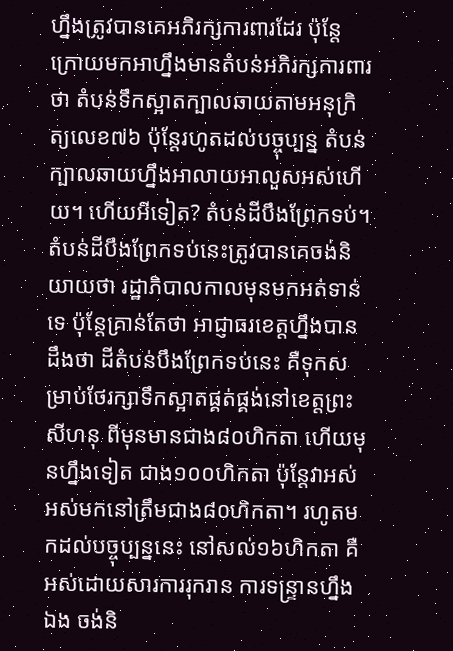ហ្នឹងត្រូវបានគេអភិរក្សការពារដែរ ប៉ុន្តែក្រោយមកអាហ្នឹងមានតំបន់អភិរក្សការពារថា តំបន់ទឹកស្អាតក្បាលឆាយតាមអនុក្រិត្យលេខ៧៦ ប៉ុន្តែរហូតដល់បច្ចុប្បន្ន តំបន់ក្បាលឆាយហ្នឹងអាលាយអាលួសអស់ហើយ។ ហើយអីទៀត? តំបន់ដីបឹងព្រែកទប់។ តំបន់ដីបឹងព្រែកទប់នេះត្រូវបានគេចង់និយាយថា រដ្ឋាភិបាលកាលមុនមកអត់ទាន់ទេ ប៉ុន្តែគ្រាន់តែថា អាជ្ញាធរខេត្តហ្នឹងបានដឹងថា ដីតំបន់បឹងព្រែកទប់នេះ គឺទុកសម្រាប់ថែរក្សាទឹកស្អាតផ្គត់ផ្គង់នៅខេត្តព្រះសីហនុ ពីមុនមានជាង៨០ហិកតា ហើយមុនហ្នឹងទៀត ជាង១០០ហិកតា ប៉ុន្តែវាអស់ អស់មកនៅត្រឹមជាង៨០ហិកតា។ រហូតមកដល់បច្ចុប្បន្ននេះ នៅសល់១៦ហិកតា គឺអស់ដោយសារការរុករាន ការទន្ទ្រានហ្នឹងឯង ចង់និ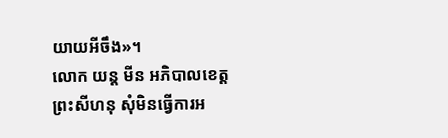យាយអីចឹង»។
លោក យន្ត មីន អភិបាលខេត្តព្រះសីហនុ សុំមិនធ្វើការអ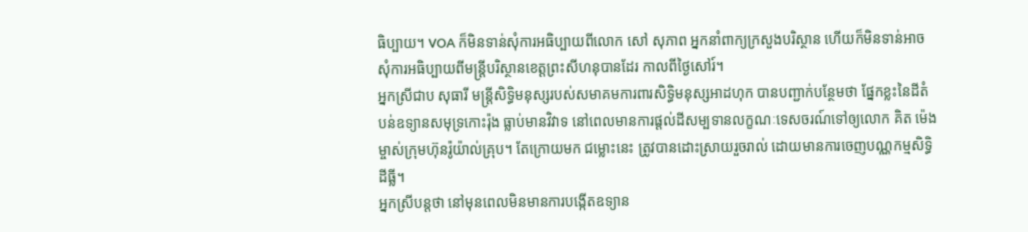ធិប្បាយ។ VOA ក៏មិនទាន់សុំការអធិប្បាយពីលោក សៅ សុភាព អ្នកនាំពាក្យក្រសួងបរិស្ថាន ហើយក៏មិនទាន់អាចសុំការអធិប្បាយពីមន្ត្រីបរិស្ថានខេត្តព្រះសីហនុបានដែរ កាលពីថ្ងៃសៅរ៍។
អ្នកស្រីជាប សុធារី មន្ត្រីសិទ្ធិមនុស្សរបស់សមាគមការពារសិទ្ធិមនុស្សអាដហុក បានបញ្ជាក់បន្ថែមថា ផ្នែកខ្លះនៃដីតំបន់ឧទ្យានសមុទ្រកោះរ៉ុង ធ្លាប់មានវិវាទ នៅពេលមានការផ្តល់ដីសម្បទានលក្ខណៈទេសចរណ៍ទៅឲ្យលោក គិត ម៉េង ម្ចាស់ក្រុមហ៊ុនរ៉ូយ៉ាល់គ្រុប។ តែក្រោយមក ជម្លោះនេះ ត្រូវបានដោះស្រាយរួចរាល់ ដោយមានការចេញបណ្ណកម្មសិទ្ធិដីធ្លី។
អ្នកស្រីបន្តថា នៅមុនពេលមិនមានការបង្កើតឧទ្យាន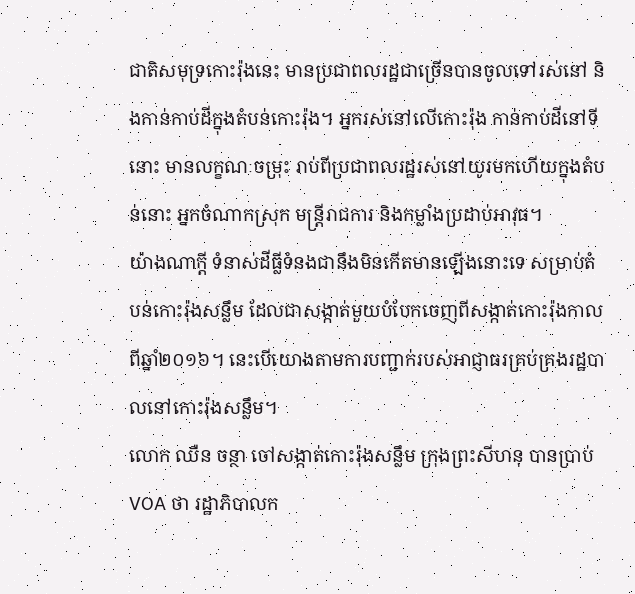ជាតិសមុទ្រកោះរ៉ុងនេះ មានប្រជាពលរដ្ឋជាច្រើនបានចូលទៅរស់នៅ និងកាន់កាប់ដីក្នុងតំបន់កោះរ៉ុង។ អ្នករស់នៅលើកោះរ៉ុង កាន់កាប់ដីនៅទីនោះ មានលក្ខណៈចម្រុះ រាប់ពីប្រជាពលរដ្ឋរស់នៅយូរមកហើយក្នុងតំបន់នោះ អ្នកចំណាកស្រុក មន្ត្រីរាជការ និងកម្លាំងប្រដាប់អាវុធ។
យ៉ាងណាក្តី ទំនាស់ដីធ្លីទំនងជានឹងមិនកើតមានឡើងនោះទេ សម្រាប់តំបន់កោះរ៉ុងសន្លឹម ដែលជាសង្កាត់មួយបំបែកចេញពីសង្កាត់កោះរ៉ុងកាលពីឆ្នាំ២០១៦។ នេះបើយោងតាមការបញ្ជាក់របស់អាជ្ញាធរគ្រប់គ្រងរដ្ឋបាលនៅកោះរ៉ុងសន្លឹម។
លោក ឈឺន ចន្ថា ចៅសង្កាត់កោះរ៉ុងសន្លឹម ក្រុងព្រះសីហនុ បានប្រាប់ VOA ថា រដ្ឋាភិបាលក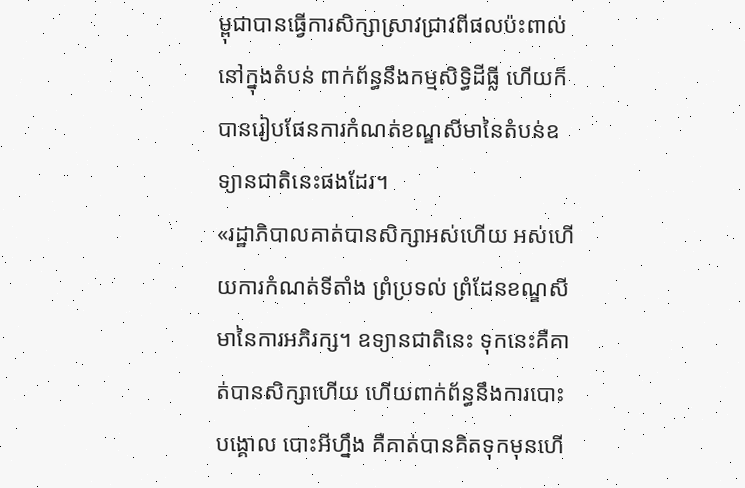ម្ពុជាបានធ្វើការសិក្សាស្រាវជ្រាវពីផលប៉ះពាល់នៅក្នុងតំបន់ ពាក់ព័ន្ធនឹងកម្មសិទ្ធិដីធ្លី ហើយក៏បានរៀបផែនការកំណត់ខណ្ឌសីមានៃតំបន់ឧទ្យានជាតិនេះផងដែរ។
«រដ្ឋាភិបាលគាត់បានសិក្សាអស់ហើយ អស់ហើយការកំណត់ទីតាំង ព្រំប្រទល់ ព្រំដែនខណ្ឌសីមានៃការអភិរក្ស។ ឧទ្យានជាតិនេះ ទុកនេះគឺគាត់បានសិក្សាហើយ ហើយពាក់ព័ន្ធនឹងការបោះបង្គោល បោះអីហ្នឹង គឺគាត់បានគិតទុកមុនហើ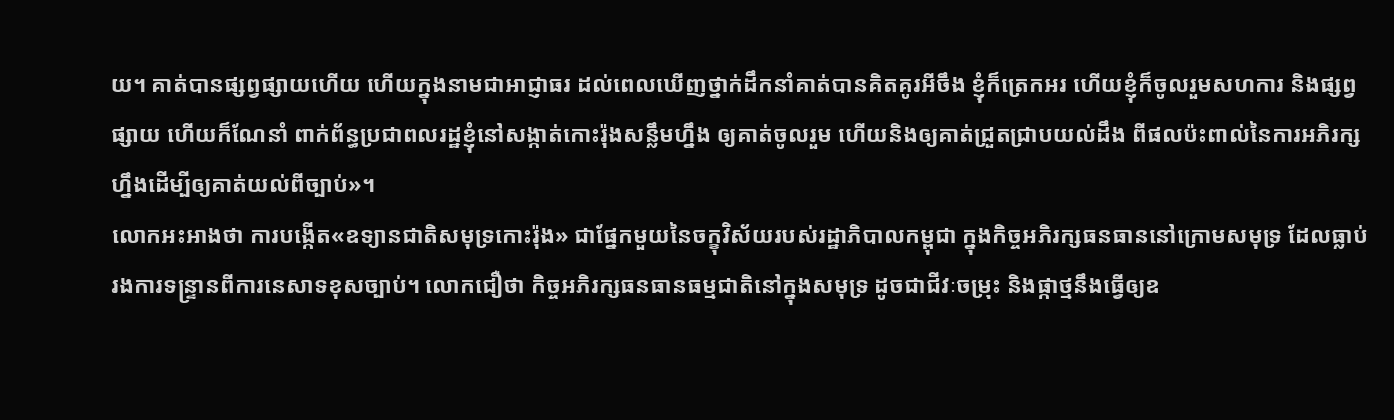យ។ គាត់បានផ្សព្វផ្សាយហើយ ហើយក្នុងនាមជាអាជ្ញាធរ ដល់ពេលឃើញថ្នាក់ដឹកនាំគាត់បានគិតគូរអីចឹង ខ្ញុំក៏ត្រេកអរ ហើយខ្ញុំក៏ចូលរួមសហការ និងផ្សព្វផ្សាយ ហើយក៏ណែនាំ ពាក់ព័ន្ធប្រជាពលរដ្ឋខ្ញុំនៅសង្កាត់កោះរ៉ុងសន្លឹមហ្នឹង ឲ្យគាត់ចូលរួម ហើយនិងឲ្យគាត់ជ្រួតជ្រាបយល់ដឹង ពីផលប៉ះពាល់នៃការអភិរក្សហ្នឹងដើម្បីឲ្យគាត់យល់ពីច្បាប់»។
លោកអះអាងថា ការបង្កើត«ឧទ្យានជាតិសមុទ្រកោះរ៉ុង» ជាផ្នែកមួយនៃចក្ខុវិស័យរបស់រដ្ឋាភិបាលកម្ពុជា ក្នុងកិច្ចអភិរក្សធនធាននៅក្រោមសមុទ្រ ដែលធ្លាប់រងការទន្ទ្រានពីការនេសាទខុសច្បាប់។ លោកជឿថា កិច្ចអភិរក្សធនធានធម្មជាតិនៅក្នុងសមុទ្រ ដូចជាជីវៈចម្រុះ និងផ្កាថ្មនឹងធ្វើឲ្យឧ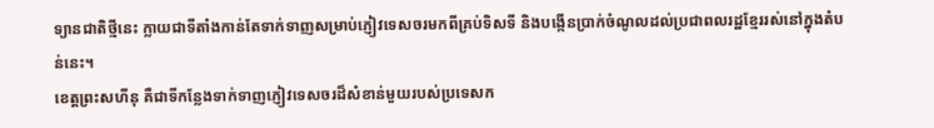ទ្យានជាតិថ្មីនេះ ក្លាយជាទីតាំងកាន់តែទាក់ទាញសម្រាប់ភ្ញៀវទេសចរមកពីគ្រប់ទិសទី និងបង្កើនប្រាក់ចំណូលដល់ប្រជាពលរដ្ឋខ្មែររស់នៅក្នុងតំបន់នេះ។
ខេត្តព្រះសហីនុ គឺជាទីកន្លែងទាក់ទាញភ្ញៀវទេសចរដ៏សំខាន់មួយរបស់ប្រទេសក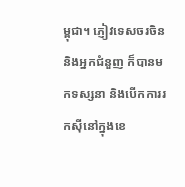ម្ពុជា។ ភ្ញៀវទេសចរចិន និងអ្នកជំនួញ ក៏បានមកទស្សនា និងបើកការរកស៊ីនៅក្នុងខេ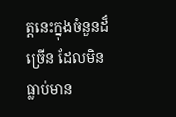ត្តនេះក្នុងចំនួនដ៏ច្រើន ដែលមិនធ្លាប់មាន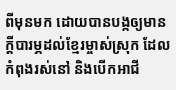ពីមុនមក ដោយបានបង្កឲ្យមានក្តីបារម្ភដល់ខ្មែរម្ចាស់ស្រុក ដែលកំពុងរស់នៅ និងបើកអាជី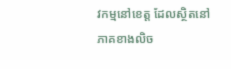វកម្មនៅខេត្ត ដែលស្ថិតនៅភាគខាងលិច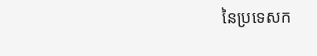នៃប្រទេសក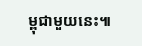ម្ពុជាមួយនេះ៕